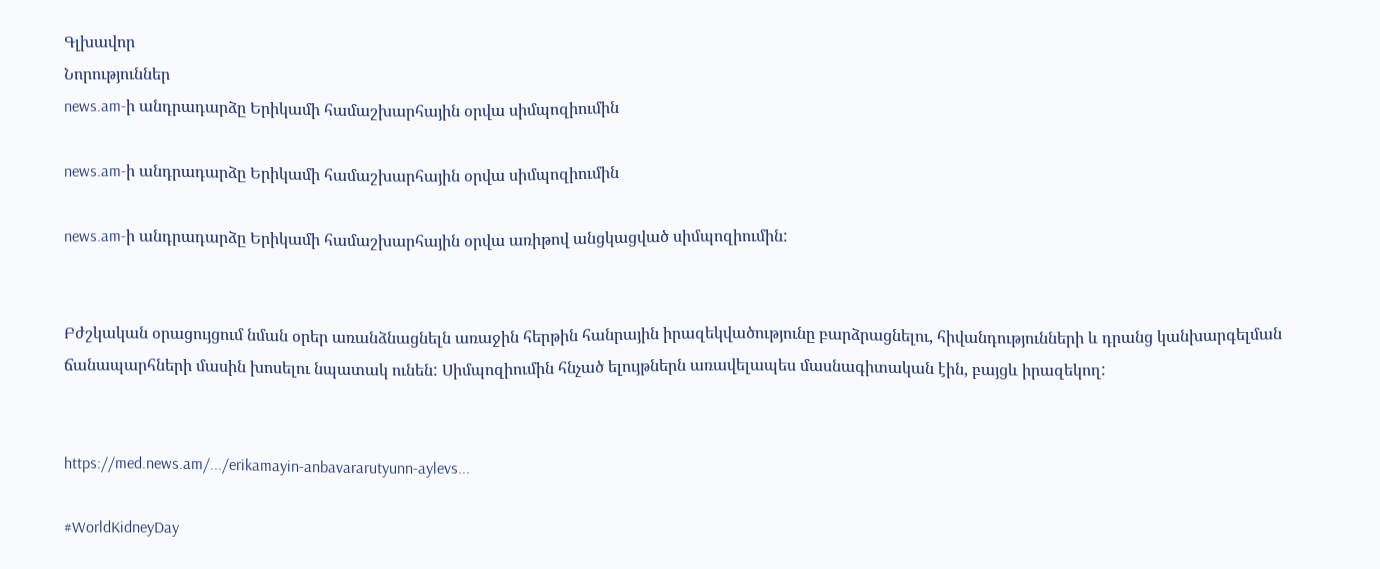Գլխավոր
Նորություններ
news.am-ի անդրադարձը Երիկամի համաշխարհային օրվա սիմպոզիումին

news.am-ի անդրադարձը Երիկամի համաշխարհային օրվա սիմպոզիումին

news.am-ի անդրադարձը Երիկամի համաշխարհային օրվա առիթով անցկացված սիմպոզիումին:


Բժշկական օրացույցում նման օրեր առանձնացնելն առաջին հերթին հանրային իրազեկվածությունը բարձրացնելու, հիվանդությունների և դրանց կանխարգելման ճանապարհների մասին խոսելու նպատակ ունեն: Սիմպոզիումին հնչած ելույթներն առավելապես մասնագիտական էին, բայցև իրազեկող:


https://med.news.am/.../erikamayin-anbavararutyunn-aylevs...

#WorldKidneyDay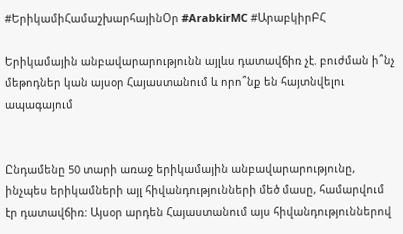#ԵրիկամիՀամաշխարհայինՕր #ArabkirMC #ԱրաբկիրԲՀ

Երիկամային անբավարարությունն այլևս դատավճիռ չէ. բուժման ի՞նչ մեթոդներ կան այսօր Հայաստանում և որո՞նք են հայտնվելու ապագայում


Ընդամենը 50 տարի առաջ երիկամային անբավարարությունը, ինչպես երիկամների այլ հիվանդությունների մեծ մասը, համարվում էր դատավճիռ: Այսօր արդեն Հայաստանում այս հիվանդություններով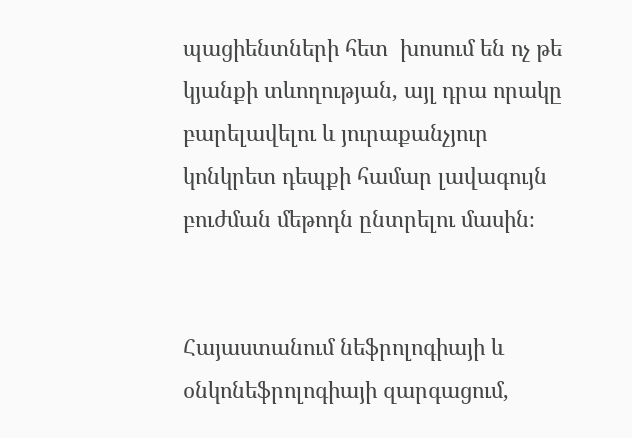պացիենտների հետ  խոսում են ոչ թե կյանքի տևողության, այլ դրա որակը բարելավելու և յուրաքանչյուր կոնկրետ դեպքի համար լավագույն բուժման մեթոդն ընտրելու մասին։


Հայաստանում նեֆրոլոգիայի և օնկոնեֆրոլոգիայի զարգացում,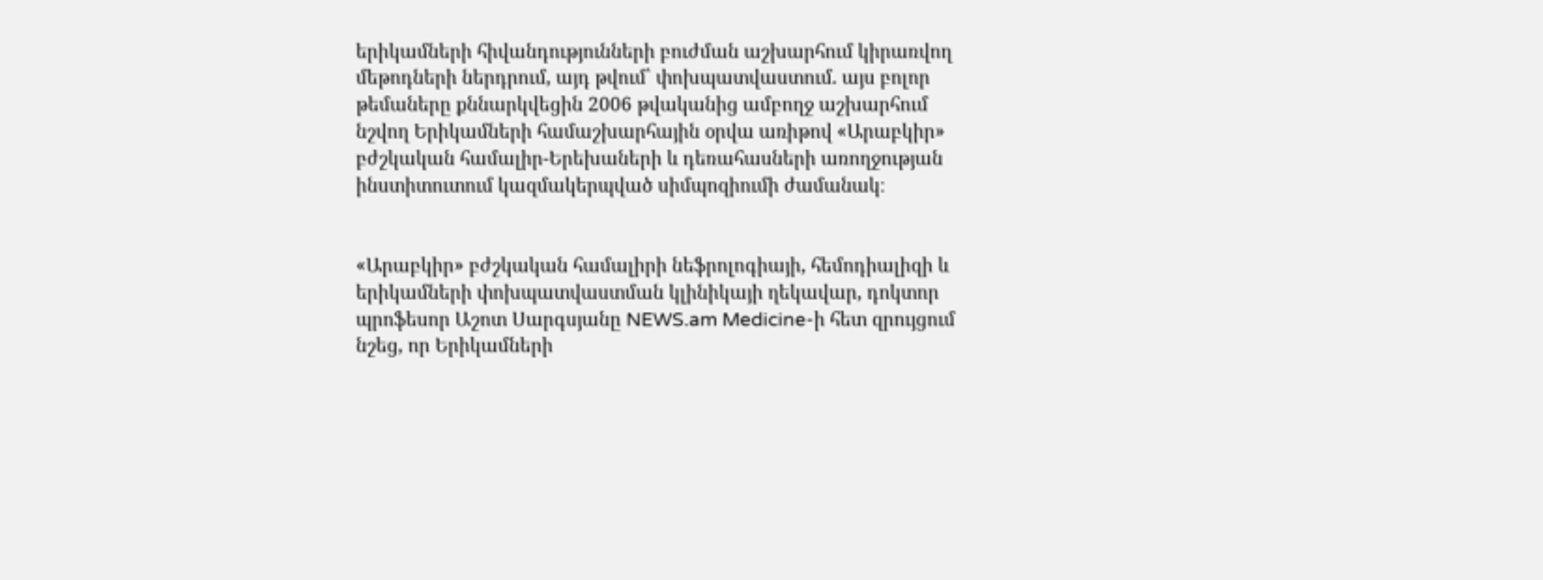երիկամների հիվանդությունների բուժման աշխարհում կիրառվող մեթոդների ներդրում, այդ թվում՝ փոխպատվաստում. այս բոլոր թեմաները քննարկվեցին 2006 թվականից ամբողջ աշխարհում նշվող Երիկամների համաշխարհային օրվա առիթով «Արաբկիր» բժշկական համալիր-Երեխաների և դեռահասների առողջության ինստիտուտում կազմակերպված սիմպոզիումի ժամանակ։


«Արաբկիր» բժշկական համալիրի նեֆրոլոգիայի, հեմոդիալիզի և երիկամների փոխպատվաստման կլինիկայի ղեկավար, դոկտոր պրոֆեսոր Աշոտ Սարգսյանը NEWS.am Medicine-ի հետ զրույցում նշեց, որ Երիկամների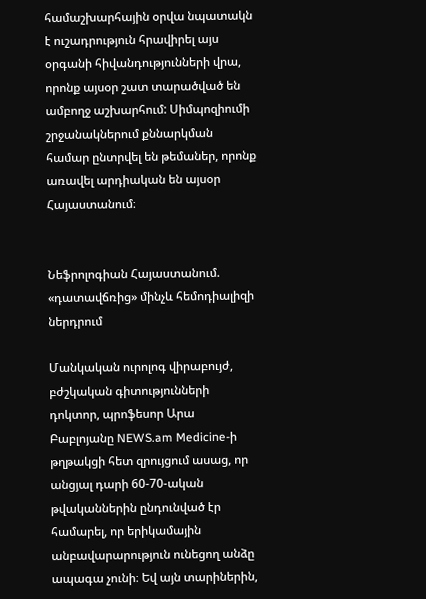համաշխարհային օրվա նպատակն է ուշադրություն հրավիրել այս օրգանի հիվանդությունների վրա, որոնք այսօր շատ տարածված են ամբողջ աշխարհում: Սիմպոզիումի շրջանակներում քննարկման համար ընտրվել են թեմաներ, որոնք առավել արդիական են այսօր Հայաստանում։


Նեֆրոլոգիան Հայաստանում. «դատավճռից» մինչև հեմոդիալիզի ներդրում

Մանկական ուրոլոգ վիրաբույժ, բժշկական գիտությունների դոկտոր, պրոֆեսոր Արա Բաբլոյանը NEWS.am Medicine-ի թղթակցի հետ զրույցում ասաց, որ անցյալ դարի 60-70-ական թվականներին ընդունված էր համարել, որ երիկամային անբավարարություն ունեցող անձը ապագա չունի։ Եվ այն տարիներին,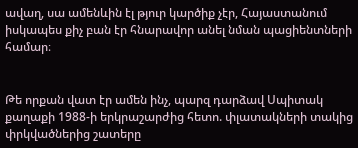ավաղ, սա ամենևին էլ թյուր կարծիք չէր, Հայաստանում իսկապես քիչ բան էր հնարավոր անել նման պացիենտների համար։


Թե որքան վատ էր ամեն ինչ, պարզ դարձավ Սպիտակ քաղաքի 1988-ի երկրաշարժից հետո. փլատակների տակից փրկվածներից շատերը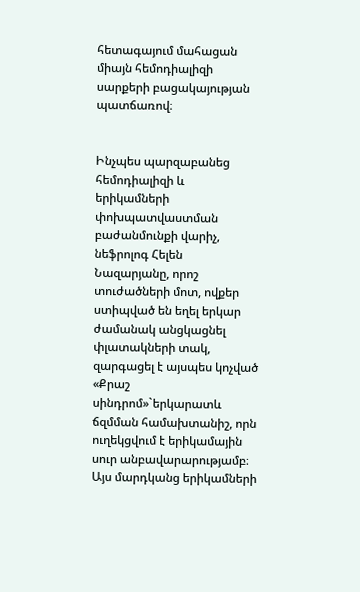հետագայում մահացան միայն հեմոդիալիզի սարքերի բացակայության պատճառով։


Ինչպես պարզաբանեց հեմոդիալիզի և երիկամների փոխպատվաստման բաժանմունքի վարիչ, նեֆրոլոգ Հելեն Նազարյանը, որոշ տուժածների մոտ, ովքեր ստիպված են եղել երկար ժամանակ անցկացնել փլատակների տակ, զարգացել է այսպես կոչված «Քրաշ սինդրոմ»`երկարատև ճզմման համախտանիշ, որն ուղեկցվում է երիկամային սուր անբավարարությամբ։ Այս մարդկանց երիկամների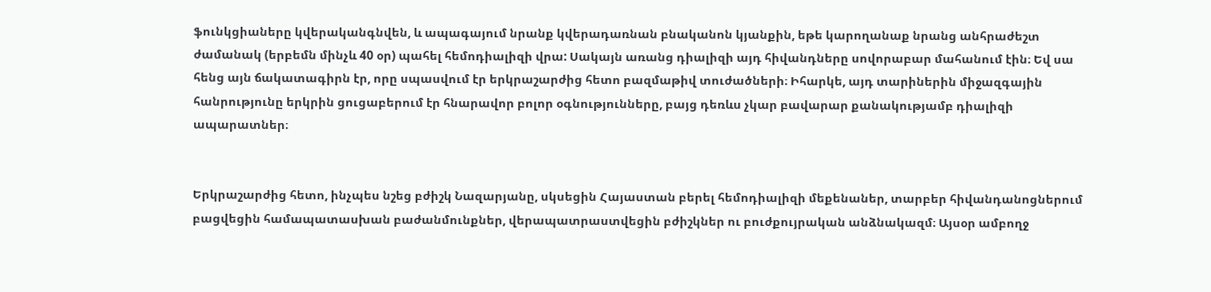ֆունկցիաները կվերականգնվեն, և ապագայում նրանք կվերադառնան բնականոն կյանքին, եթե կարողանաք նրանց անհրաժեշտ ժամանակ (երբեմն մինչև 40 օր) պահել հեմոդիալիզի վրա: Սակայն առանց դիալիզի այդ հիվանդները սովորաբար մահանում էին։ Եվ սա հենց այն ճակատագիրն էր, որը սպասվում էր երկրաշարժից հետո բազմաթիվ տուժածների։ Իհարկե, այդ տարիներին միջազգային հանրությունը երկրին ցուցաբերում էր հնարավոր բոլոր օգնությունները, բայց դեռևս չկար բավարար քանակությամբ դիալիզի ապարատներ։


Երկրաշարժից հետո, ինչպես նշեց բժիշկ Նազարյանը, սկսեցին Հայաստան բերել հեմոդիալիզի մեքենաներ, տարբեր հիվանդանոցներում բացվեցին համապատասխան բաժանմունքներ, վերապատրաստվեցին բժիշկներ ու բուժքույրական անձնակազմ։ Այսօր ամբողջ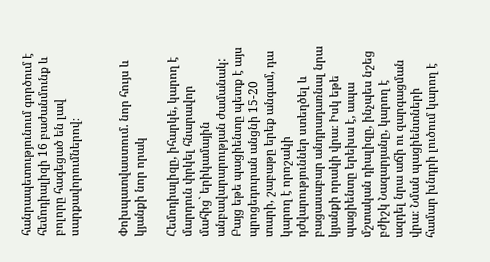հանրապետությունում գործում է հեմոդիալիզի 16 բաժանմունք և բոլորը հագեցած են լավ սարքավորումներով։


Փոխպատվաստում. նոր հույս և կյանքի նոր որակ

Հեմոդիալիզը, իհարկե, կարող է մարդուն փրկել հնարավոր մահից` երիկամային անբավարարության ժամանակ: Բայց եթե պացիենտը պետք է այս պրոցեդուրան անցնի 15-20 տարի, շաբաթը երեք անգամ, դա կարող է որոշակի դժվարություններ ստեղծել և բացասաբար անդրադառնալ նրա կյանքի որակի վրա։ Իսկ եթե պացիենտը երեխա է, ապա մշտական դիալիզը, ինչպես նշեց բժիշկ Նազարյանը, կարող է ազդել նրա աճի ու զարգացման վրա։ Նման պացիենտների համար խնդրի լուծում կարող է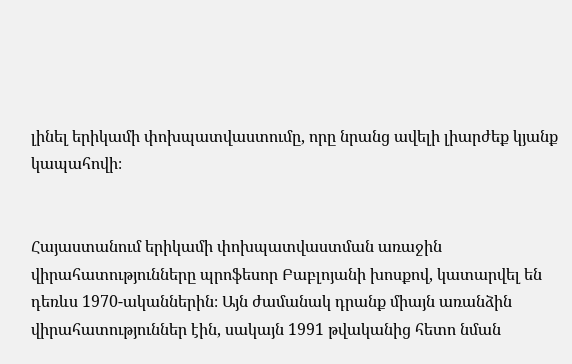լինել երիկամի փոխպատվաստումը, որը նրանց ավելի լիարժեք կյանք կապահովի։


Հայաստանում երիկամի փոխպատվաստման առաջին վիրահատությունները պրոֆեսոր Բաբլոյանի խոսքով, կատարվել են դեռևս 1970-ականներին։ Այն ժամանակ դրանք միայն առանձին վիրահատություններ էին, սակայն 1991 թվականից հետո նման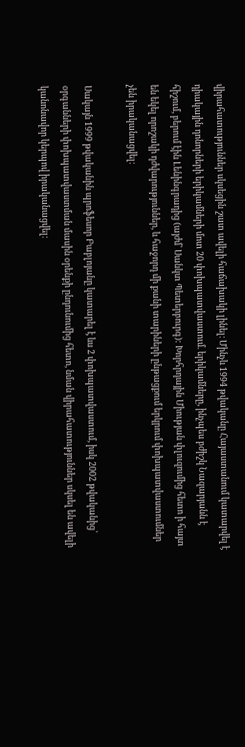վիրահատություններ սկսեցին շատ ավելի հաճախակի լինել։ Մինչև 1994 թվականը Հայաստանում կատարվել է դիակային դոնորների երիկամների մոտ 20 փոխպատվաստում. երիկամները, ինչպես բժիշկ Նազարյանն է հիշում, բերում էին Լենինգրադից (այժմ՝ Սանկտ Պետերբուրգ): Խորհրդային Միության փլուզումից հետո ի հայտ են եկել որոշակի դժվարություններ, և հաջորդ մի քանի տարիների ընթացքում երկրում փոխպատվաստումներ չեն իրականացվել։

Սակայն 1999 թվականին պրոֆեսոր Բաբլոյանը կատարել է ևս 2 փոխպատվաստում, իսկ 2002 թվականից՝ օրգանների փոխպատվաստման մասին օրենքի ընդունումից հետո, նման վիրահատություններ սկսել են ավելի կանոնավոր կերպով իրականացվել։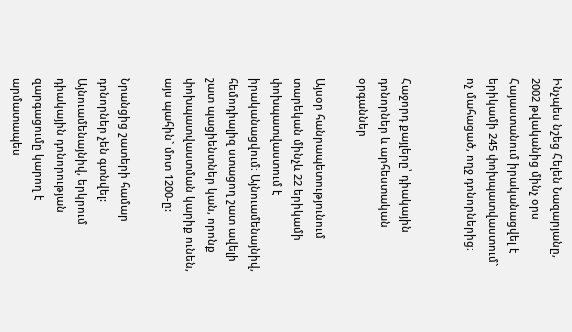Ինչպես նշեց Հելեն Նազարյանը, 2002 թվականից մինչ օրս Հայաստանում իրականացվել է երիկամի 245 փոխպատվաստում` ոչ մահացած, ողջ դոնորներից։


Հաջորդ քայլերը՝ դիակային դոնորներ և արհեստական օրգաններ

Այսօր հանրապետությունում տարեկան մինչև 22 երիկամի փոխպատվաստում է իրականացվում։ Այնուամենայնիվ, հեմոդիալիզ ստացող շատ ավելի շատ պացիենտներ կան, որոնք փոխպատվաստման կարիք ունեն, այս պահին` մոտ 1200-ը:

Նրանցից շատերի համար դոնորներ չեն գտնվել: Այնուամենայնիվ, երկրում դիակային դոնորության զարգացումը կարող է արմատապես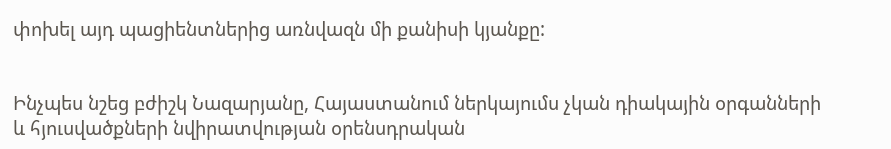փոխել այդ պացիենտներից առնվազն մի քանիսի կյանքը:


Ինչպես նշեց բժիշկ Նազարյանը, Հայաստանում ներկայումս չկան դիակային օրգանների և հյուսվածքների նվիրատվության օրենսդրական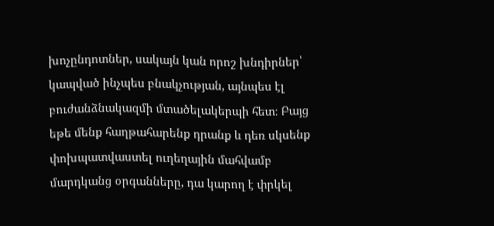խոչընդոտներ, սակայն կան որոշ խնդիրներ՝ կապված ինչպես բնակչության, այնպես էլ բուժանձնակազմի մտածելակերպի հետ։ Բայց եթե մենք հաղթահարենք դրանք և դեռ սկսենք փոխպատվաստել ուղեղային մահվամբ մարդկանց օրգանները, դա կարող է փրկել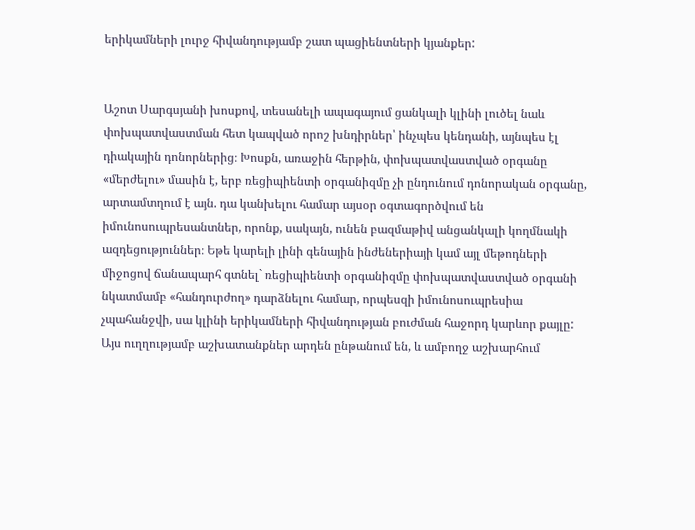երիկամների լուրջ հիվանդությամբ շատ պացիենտների կյանքեր:


Աշոտ Սարգսյանի խոսքով, տեսանելի ապագայում ցանկալի կլինի լուծել նաև փոխպատվաստման հետ կապված որոշ խնդիրներ՝ ինչպես կենդանի, այնպես էլ դիակային դոնորներից։ Խոսքն, առաջին հերթին, փոխպատվաստված օրգանը «մերժելու» մասին է, երբ ռեցիպիենտի օրգանիզմը չի ընդունում դոնորական օրգանը, արտամտղում է այն. դա կանխելու համար այսօր օգտագործվում են իմունոսուպրեսանտներ, որոնք, սակայն, ունեն բազմաթիվ անցանկալի կողմնակի ազդեցություններ։ Եթե կարելի լինի գենային ինժեներիայի կամ այլ մեթոդների միջոցով ճանապարհ գտնել` ռեցիպիենտի օրգանիզմը փոխպատվաստված օրգանի նկատմամբ «հանդուրժող» դարձնելու համար, որպեսզի իմունոսուպրեսիա չպահանջվի, սա կլինի երիկամների հիվանդության բուժման հաջորդ կարևոր քայլը: Այս ուղղությամբ աշխատանքներ արդեն ընթանում են, և ամբողջ աշխարհում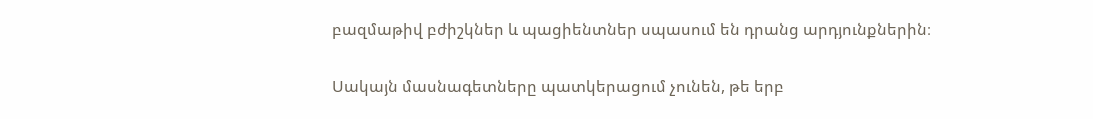բազմաթիվ բժիշկներ և պացիենտներ սպասում են դրանց արդյունքներին։


Սակայն մասնագետները պատկերացում չունեն, թե երբ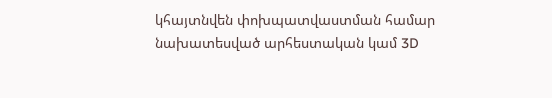կհայտնվեն փոխպատվաստման համար նախատեսված արհեստական կամ 3D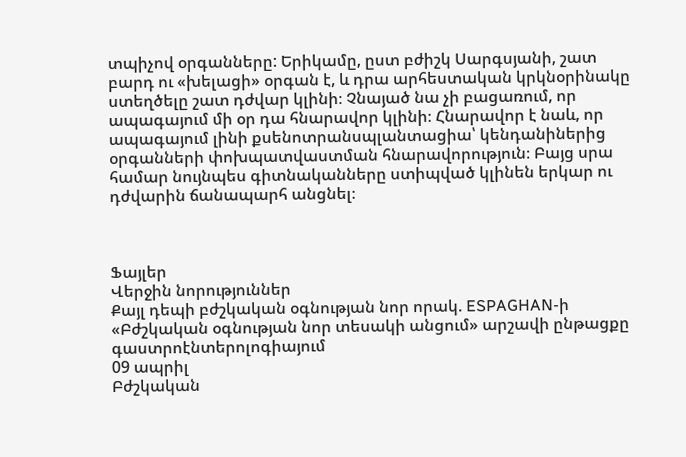տպիչով օրգանները: Երիկամը, ըստ բժիշկ Սարգսյանի, շատ բարդ ու «խելացի» օրգան է, և դրա արհեստական կրկնօրինակը ստեղծելը շատ դժվար կլինի։ Չնայած նա չի բացառում, որ ապագայում մի օր դա հնարավոր կլինի։ Հնարավոր է նաև, որ ապագայում լինի քսենոտրանսպլանտացիա՝ կենդանիներից օրգանների փոխպատվաստման հնարավորություն։ Բայց սրա համար նույնպես գիտնականները ստիպված կլինեն երկար ու դժվարին ճանապարհ անցնել։



Ֆայլեր
Վերջին նորություններ
Քայլ դեպի բժշկական օգնության նոր որակ. ESPAGHAN-ի «Բժշկական օգնության նոր տեսակի անցում» արշավի ընթացքը գաստրոէնտերոլոգիայում
09 ապրիլ
Բժշկական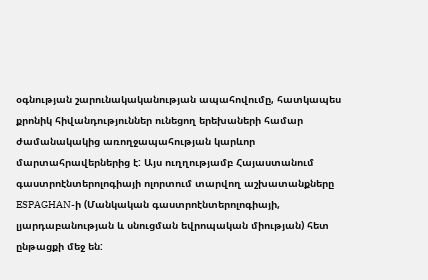օգնության շարունակականության ապահովումը, հատկապես քրոնիկ հիվանդություններ ունեցող երեխաների համար ժամանակակից առողջապահության կարևոր մարտահրավերներից է: Այս ուղղությամբ Հայաստանում գաստրոէնտերոլոգիայի ոլորտում տարվող աշխատանքները ESPAGHAN-ի (Մանկական գաստրոէնտերոլոգիայի, լյարդաբանության և սնուցման եվրոպական միության) հետ ընթացքի մեջ են: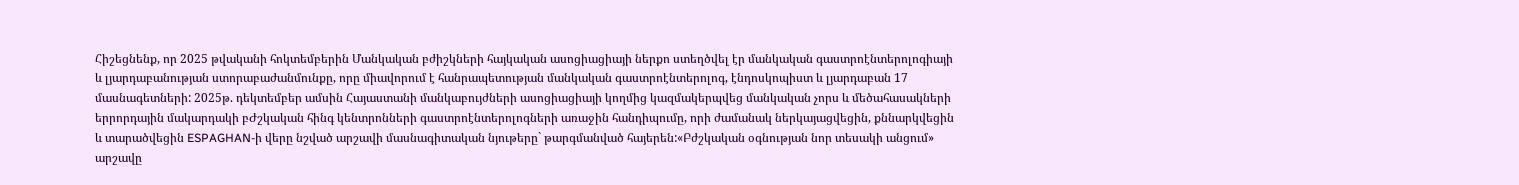Հիշեցնենք, որ 2025 թվականի հոկտեմբերին Մանկական բժիշկների հայկական ասոցիացիայի ներքո ստեղծվել էր մանկական գաստրոէնտերոլոգիայի և լյարդաբանության ստորաբաժանմունքը, որը միավորում է հանրապետության մանկական գաստրոէնտերոլոգ, էնդոսկոպիստ և լյարդաբան 17 մասնագետների: 2025թ. դեկտեմբեր ամսին Հայաստանի մանկաբույժների ասոցիացիայի կողմից կազմակերպվեց մանկական չորս և մեծահասակների երրորդային մակարդակի բԺշկական հինգ կենտրոնների գաստրոէնտերոլոգների առաջին հանդիպումը, որի ժամանակ ներկայացվեցին, քննարկվեցին և տարածվեցին ESPAGHAN-ի վերը նշված արշավի մասնագիտական նյութերը` թարգմանված հայերեն:«Բժշկական օգնության նոր տեսակի անցում» արշավը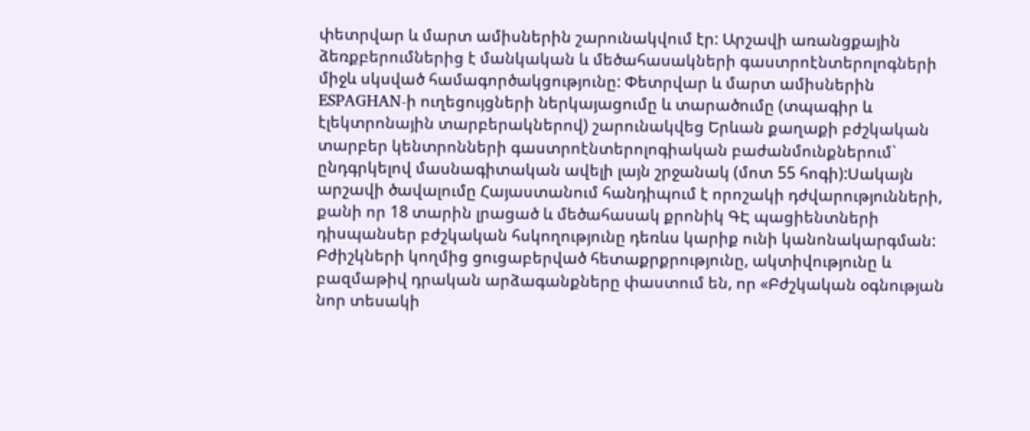փետրվար և մարտ ամիսներին շարունակվում էր: Արշավի առանցքային ձեռքբերումներից է մանկական և մեծահասակների գաստրոէնտերոլոգների միջև սկսված համագործակցությունը: Փետրվար և մարտ ամիսներին ESPAGHAN-ի ուղեցույցների ներկայացումը և տարածումը (տպագիր և էլեկտրոնային տարբերակներով) շարունակվեց Երևան քաղաքի բժշկական տարբեր կենտրոնների գաստրոէնտերոլոգիական բաժանմունքներում` ընդգրկելով մասնագիտական ավելի լայն շրջանակ (մոտ 55 հոգի):Սակայն արշավի ծավալումը Հայաստանում հանդիպում է որոշակի դժվարությունների, քանի որ 18 տարին լրացած և մեծահասակ քրոնիկ ԳԷ պացիենտների դիսպանսեր բժշկական հսկողությունը դեռևս կարիք ունի կանոնակարգման: Բժիշկների կողմից ցուցաբերված հետաքրքրությունը, ակտիվությունը և բազմաթիվ դրական արձագանքները փաստում են, որ «Բժշկական օգնության նոր տեսակի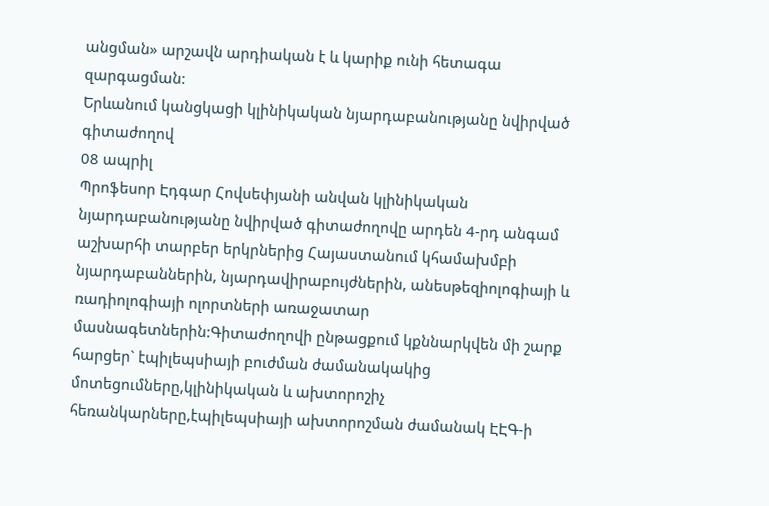անցման» արշավն արդիական է և կարիք ունի հետագա զարգացման:
Երևանում կանցկացի կլինիկական նյարդաբանությանը նվիրված գիտաժողով
08 ապրիլ
Պրոֆեսոր Էդգար Հովսեփյանի անվան կլինիկական նյարդաբանությանը նվիրված գիտաժողովը արդեն 4-րդ անգամ աշխարհի տարբեր երկրներից Հայաստանում կհամախմբի նյարդաբաններին, նյարդավիրաբույժներին, անեսթեզիոլոգիայի և ռադիոլոգիայի ոլորտների առաջատար մասնագետներին:Գիտաժողովի ընթացքում կքննարկվեն մի շարք հարցեր` էպիլեպսիայի բուժման ժամանակակից մոտեցումները,կլինիկական և ախտորոշիչ հեռանկարները,էպիլեպսիայի ախտորոշման ժամանակ ԷԷԳ-ի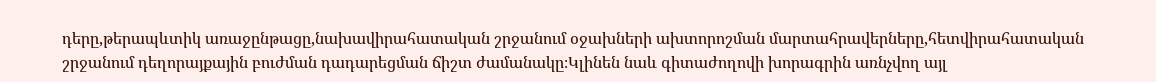դերը,թերապևտիկ առաջընթացը,նախավիրահատական շրջանում օջախների ախտորոշման մարտահրավերները,հետվիրահատական շրջանում դեղորայքային բուժման դադարեցման ճիշտ ժամանակը։Կլինեն նաև գիտաժողովի խորագրին առնչվող այլ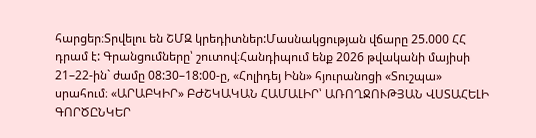հարցեր։Տրվելու են ՇՄԶ կրեդիտներ:Մասնակցության վճարը 25.000 ՀՀ դրամ է: Գրանցումները՝ շուտով։Հանդիպում ենք 2026 թվականի մայիսի 21–22-ին` ժամը 08:30–18:00-ը, «Հոլիդեյ Ինն» հյուրանոցի «Տուշպա» սրահում։ «ԱՐԱԲԿԻՐ» ԲԺՇԿԱԿԱՆ ՀԱՄԱԼԻՐ՝ ԱՌՈՂՋՈՒԹՅԱՆ ՎՍՏԱՀԵԼԻ ԳՈՐԾԸՆԿԵՐ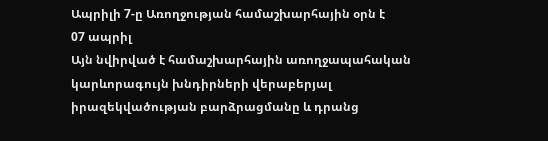Ապրիլի 7-ը Առողջության համաշխարհային օրն է
07 ապրիլ
Այն նվիրված է համաշխարհային առողջապահական կարևորագույն խնդիրների վերաբերյալ իրազեկվածության բարձրացմանը և դրանց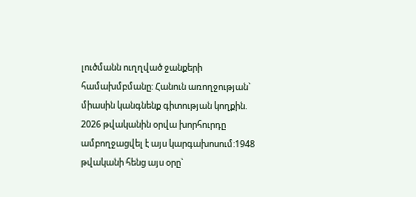լուծմանն ուղղված ջանքերի համախմբմանը: Հանուն առողջության` միասին կանգնենք գիտության կողքին. 2026 թվականին օրվա խորհուրդը ամբողջացվել է այս կարգախոսում:1948 թվականի հենց այս օրը`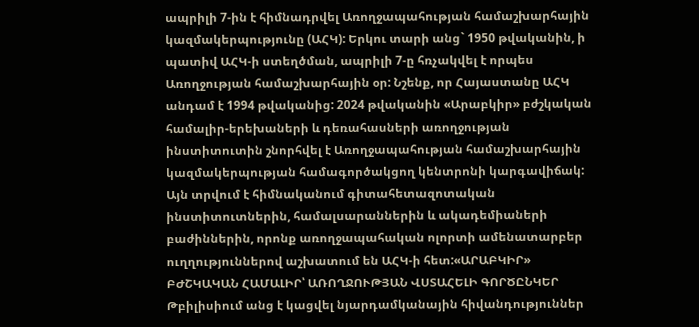ապրիլի 7-ին է հիմնադրվել Առողջապահության համաշխարհային կազմակերպությունը (ԱՀԿ): Երկու տարի անց` 1950 թվականին, ի պատիվ ԱՀԿ-ի ստեղծման, ապրիլի 7-ը հռչակվել է որպես Առողջության համաշխարհային օր: Նշենք, որ Հայաստանը ԱՀԿ անդամ է 1994 թվականից: 2024 թվականին «Արաբկիր» բժշկական համալիր-երեխաների և դեռահասների առողջության ինստիտուտին շնորհվել է Առողջապահության համաշխարհային կազմակերպության համագործակցող կենտրոնի կարգավիճակ: Այն տրվում է հիմնականում գիտահետազոտական ինստիտուտներին, համալսարաններին և ակադեմիաների բաժիններին, որոնք առողջապահական ոլորտի ամենատարբեր ուղղություններով աշխատում են ԱՀԿ-ի հետ:«ԱՐԱԲԿԻՐ» ԲԺՇԿԱԿԱՆ ՀԱՄԱԼԻՐ՝ ԱՌՈՂՋՈՒԹՅԱՆ ՎՍՏԱՀԵԼԻ ԳՈՐԾԸՆԿԵՐ
Թբիլիսիում անց է կացվել նյարդամկանային հիվանդություններ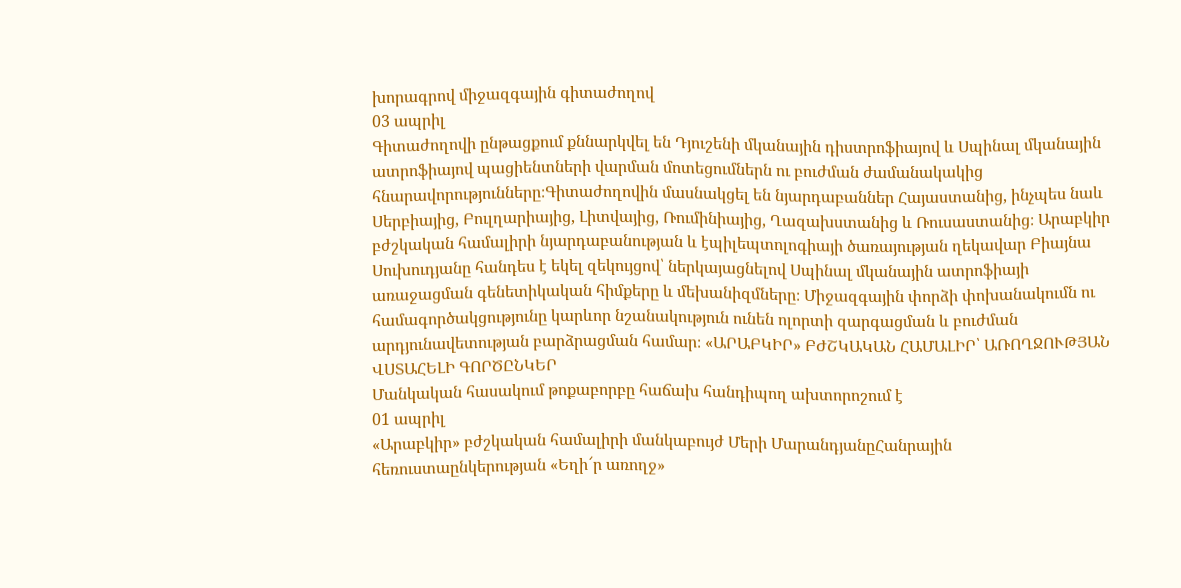խորագրով միջազգային գիտաժողով
03 ապրիլ
Գիտաժողովի ընթացքում քննարկվել են Դյուշենի մկանային դիստրոֆիայով և Սպինալ մկանային ատրոֆիայով պացիենտների վարման մոտեցումներն ու բուժման ժամանակակից հնարավորությունները։Գիտաժողովին մասնակցել են նյարդաբաններ Հայաստանից, ինչպես նաև Սերբիայից, Բուլղարիայից, Լիտվայից, Ռումինիայից, Ղազախստանից և Ռուսաստանից։ Արաբկիր բժշկական համալիրի նյարդաբանության և էպիլեպտոլոգիայի ծառայության ղեկավար Բիայնա Սուխուդյանը հանդես է եկել զեկույցով՝ ներկայացնելով Սպինալ մկանային ատրոֆիայի առաջացման գենետիկական հիմքերը և մեխանիզմները։ Միջազգային փորձի փոխանակումն ու համագործակցությունը կարևոր նշանակություն ունեն ոլորտի զարգացման և բուժման արդյունավետության բարձրացման համար։ «ԱՐԱԲԿԻՐ» ԲԺՇԿԱԿԱՆ ՀԱՄԱԼԻՐ՝ ԱՌՈՂՋՈՒԹՅԱՆ ՎՍՏԱՀԵԼԻ ԳՈՐԾԸՆԿԵՐ
Մանկական հասակում թոքաբորբը հաճախ հանդիպող ախտորոշում է
01 ապրիլ
«Արաբկիր» բժշկական համալիրի մանկաբույժ Մերի ՄարանդյանըՀանրային հեռուստաընկերության «Եղի՜ր առողջ»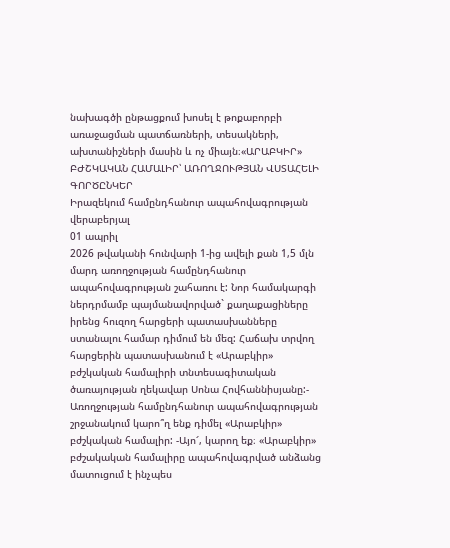նախագծի ընթացքում խոսել է թոքաբորբի առաջացման պատճառների, տեսակների, ախտանիշների մասին և ոչ միայն։«ԱՐԱԲԿԻՐ» ԲԺՇԿԱԿԱՆ ՀԱՄԱԼԻՐ՝ ԱՌՈՂՋՈՒԹՅԱՆ ՎՍՏԱՀԵԼԻ ԳՈՐԾԸՆԿԵՐ
Իրազեկում համընդհանուր ապահովագրության վերաբերյալ
01 ապրիլ
2026 թվականի հունվարի 1-ից ավելի քան 1,5 մլն մարդ առողջության համընդհանուր ապահովագրության շահառու է: Նոր համակարգի ներդրմամբ պայմանավորված` քաղաքացիները իրենց հուզող հարցերի պատասխանները ստանալու համար դիմում են մեզ: Հաճախ տրվող հարցերին պատասխանում է «Արաբկիր» բժշկական համալիրի տնտեսագիտական ծառայության ղեկավար Սոնա Հովհաննիսյանը:- Առողջության համընդհանուր ապահովագրության շրջանակում կարո՞ղ ենք դիմել «Արաբկիր» բժշկական համալիր: -Այո՜, կարող եք։ «Արաբկիր» բժշակական համալիրը ապահովագրված անձանց մատուցում է ինչպես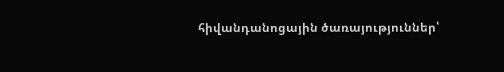հիվանդանոցային ծառայություններ՝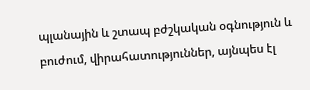պլանային և շտապ բժշկական օգնություն և բուժում, վիրահատություններ, այնպես էլ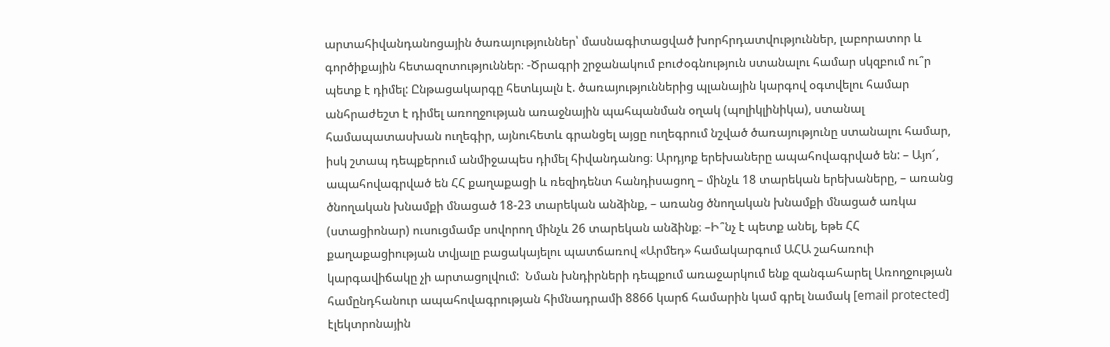արտահիվանդանոցային ծառայություններ՝ մասնագիտացված խորհրդատվություններ, լաբորատոր և գործիքային հետազոտություններ։ -Ծրագրի շրջանակում բուժօգնություն ստանալու համար սկզբում ու՞ր պետք է դիմել: Ընթացակարգը հետևյալն է. ծառայություններից պլանային կարգով օգտվելու համար անհրաժեշտ է դիմել առողջության առաջնային պահպանման օղակ (պոլիկլինիկա), ստանալ համապատասխան ուղեգիր, այնուհետև գրանցել այցը ուղեգրում նշված ծառայությունը ստանալու համար, իսկ շտապ դեպքերում անմիջապես դիմել հիվանդանոց։ Արդյոք երեխաները ապահովագրված են: – Այո՜, ապահովագրված են ՀՀ քաղաքացի և ռեզիդենտ հանդիսացող – մինչև 18 տարեկան երեխաները, – առանց ծնողական խնամքի մնացած 18-23 տարեկան անձինք, – առանց ծնողական խնամքի մնացած առկա (ստացիոնար) ուսուցմամբ սովորող մինչև 26 տարեկան անձինք։ –Ի՞նչ է պետք անել, եթե ՀՀ քաղաքացիության տվյալը բացակայելու պատճառով «Արմեդ» համակարգում ԱՀԱ շահառուի կարգավիճակը չի արտացոլվում:  Նման խնդիրների դեպքում առաջարկում ենք զանգահարել Առողջության համընդհանուր ապահովագրության հիմնադրամի 8866 կարճ համարին կամ գրել նամակ [email protected] էլեկտրոնային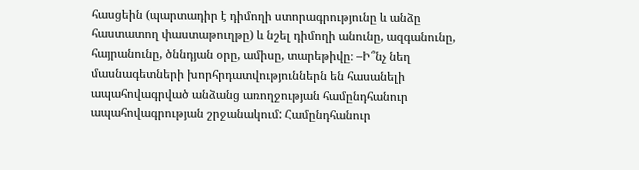հասցեին (պարտադիր է դիմողի ստորագրությունը և անձը հաստատող փաստաթուղթը) և նշել դիմողի անունը, ազգանունը, հայրանունը, ծննդյան օրը, ամիսը, տարեթիվը։ –Ի՞նչ նեղ մասնագետների խորհրդատվություններն են հասանելի ապահովագրված անձանց առողջության համընդհանուր ապահովագրության շրջանակում: Համընդհանուր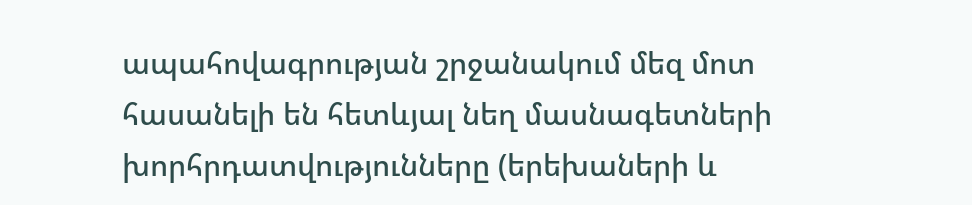ապահովագրության շրջանակում մեզ մոտ հասանելի են հետևյալ նեղ մասնագետների խորհրդատվությունները (երեխաների և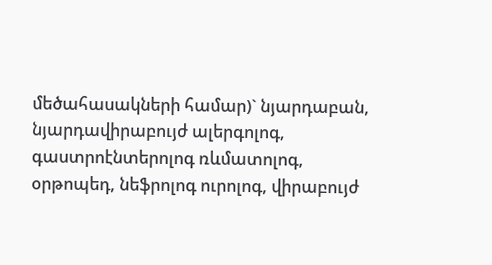մեծահասակների համար)` նյարդաբան, նյարդավիրաբույժ ալերգոլոգ, գաստրոէնտերոլոգ ռևմատոլոգ, օրթոպեդ, նեֆրոլոգ ուրոլոգ, վիրաբույժ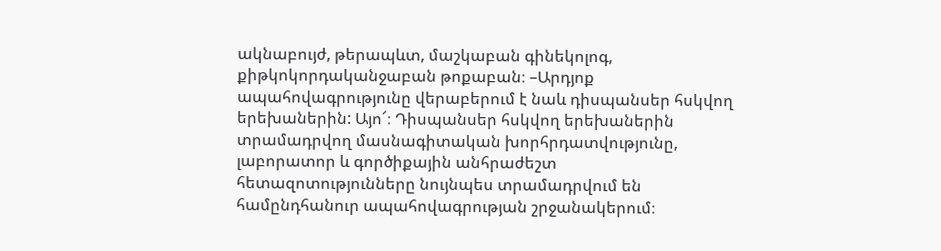ակնաբույժ, թերապևտ, մաշկաբան գինեկոլոգ, քիթկոկորդականջաբան թոքաբան։ –Արդյոք ապահովագրությունը վերաբերում է նաև դիսպանսեր հսկվող երեխաներին: Այո՜։ Դիսպանսեր հսկվող երեխաներին տրամադրվող մասնագիտական խորհրդատվությունը, լաբորատոր և գործիքային անհրաժեշտ հետազոտությունները նույնպես տրամադրվում են համընդհանուր ապահովագրության շրջանակերում։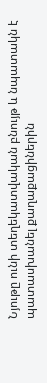Նյութը ունի տեղեկատվական բնույթ և նպատակն է պատասխանել քաղաքացիներին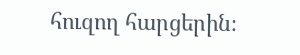հուզող հարցերին։